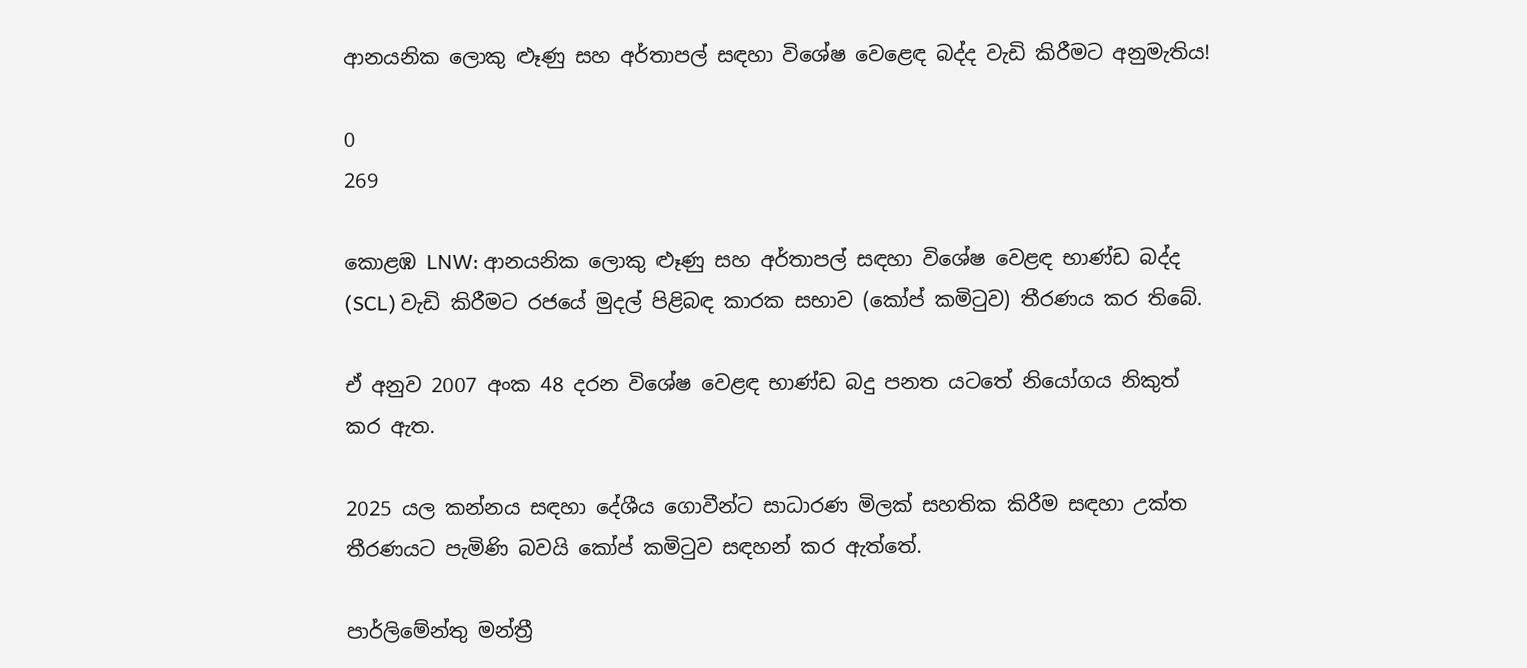ආනයනික ලොකු ළූණු සහ අර්තාපල් සඳහා විශේෂ වෙළෙඳ බද්ද වැඩි කිරීමට අනුමැතිය!

0
269

කොළඹ LNW: ආනයනික ලොකු ළූණු සහ අර්තාපල් සඳහා විශේෂ වෙළඳ භාණ්ඩ බද්ද (SCL) වැඩි කිරීමට රජයේ මුදල් පිළිබඳ කාරක සභාව (කෝප් කමිටුව) තීරණය කර තිබේ.

ඒ අනුව 2007 අංක 48 දරන විශේෂ වෙළඳ භාණ්ඩ බදු පනත යටතේ නියෝගය නිකුත් කර ඇත.

2025 යල කන්නය සඳහා දේශීය ගොවීන්ට සාධාරණ මිලක් සහතික කිරීම සඳහා උක්ත තීරණයට පැමිණි බවයි කෝප් කමිටුව සඳහන් කර ඇත්තේ.

පාර්ලිමේන්තු මන්ත්‍රී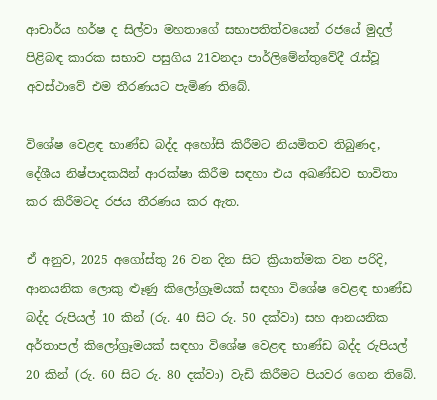ආචාර්ය හර්ෂ ද සිල්වා මහතාගේ සභාපතිත්වයෙන් රජයේ මුදල් පිළිබඳ කාරක සභාව පසුගිය 21වනදා පාර්ලිමේන්තුවේදී රැස්වූ අවස්ථාවේ එම තීරණයට පැමිණ තිබේ.

විශේෂ වෙළඳ භාණ්ඩ බද්ද අහෝසි කිරීමට නියමිතව තිබුණද, දේශීය නිෂ්පාදකයින් ආරක්ෂා කිරීම සඳහා එය අඛණ්ඩව භාවිතා කර කිරීමටද රජය තීරණය කර ඇත.

ඒ අනුව, 2025 අගෝස්තු 26 වන දින සිට ක්‍රියාත්මක වන පරිදි, ආනයනික ලොකු ළූණු කිලෝග්‍රෑමයක් සඳහා විශේෂ වෙළඳ භාණ්ඩ බද්ද රුපියල් 10 කින් (රු. 40 සිට රු. 50 දක්වා) සහ ආනයනික අර්තාපල් කිලෝග්‍රෑමයක් සඳහා විශේෂ වෙළඳ භාණ්ඩ බද්ද රුපියල් 20 කින් (රු. 60 සිට රු. 80 දක්වා) වැඩි කිරීමට පියවර ගෙන තිබේ.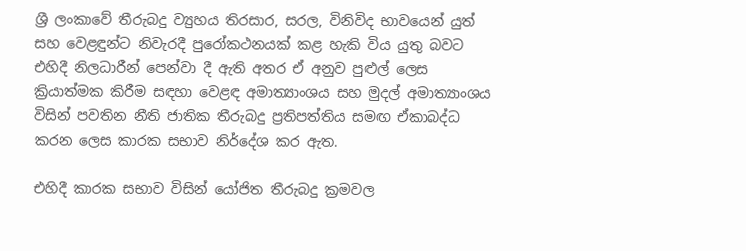ශ්‍රී ලංකාවේ තීරුබදු ව්‍යුහය තිරසාර, සරල, විනිවිද භාවයෙන් යුත් සහ වෙළඳුන්ට නිවැරදී පුරෝකථනයක් කළ හැකි විය යුතු බවට එහිදී නිලධාරීන් පෙන්වා දී ඇති අතර ඒ අනුව පුළුල් ලෙස ක්‍රියාත්මක කිරීම සඳහා වෙළඳ අමාත්‍යාංශය සහ මුදල් අමාත්‍යාංශය විසින් පවතින නීති ජාතික තීරුබදු ප්‍රතිපත්තිය සමඟ ඒකාබද්ධ කරන ලෙස කාරක සභාව නිර්දේශ කර ඇත.

එහිදී කාරක සභාව විසින් යෝජිත තීරුබදු ක්‍රමවල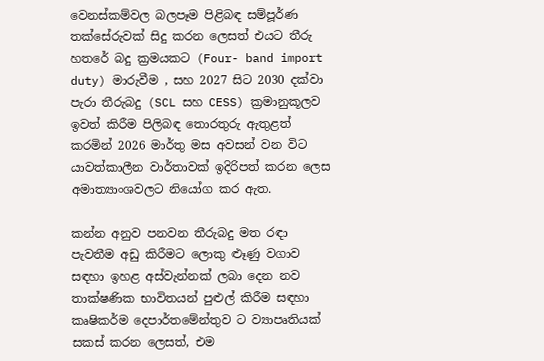වෙනස්කම්වල බලපෑම පිළිබඳ සම්පූර්ණ තක්සේරුවක් සිදු කරන ලෙසත් එයට තීරු හතරේ බදු ක්‍රමයකට (Four- band import duty) මාරුවීම , සහ 2027 සිට 2030 දක්වා පැරා තීරුබදු (SCL සහ CESS) ක්‍රමානුකූලව ඉවත් කිරීම පිලිබඳ තොරතුරු ඇතුළත් කරමින් 2026 මාර්තු මස අවසන් වන විට යාවත්කාලීන වාර්තාවක් ඉදිරිපත් කරන ලෙස අමාත්‍යාංශවලට නියෝග කර ඇත.

කන්න අනුව පනවන තීරුබදු මත රඳා පැවතීම අඩු කිරීමට ලොකු ළූණු වගාව සඳහා ඉහළ අස්වැන්නක් ලබා දෙන නව තාක්ෂණික භාවිතයන් පුළුල් කිරීම සඳහා කෘෂිකර්ම දෙපාර්තමේන්තුව ට ව්‍යාපෘතියක් සකස් කරන ලෙසත්, එම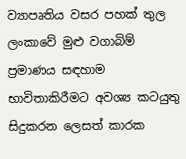ව්‍යාපෘතිය වසර පහක් තුල ලංකාවේ මුළු වගාබිම් ප්‍රමාණය සඳහාම භාවිතාකිරීමට අවශ්‍ය කටයුතු සිදුකරන ලෙසත් කාරක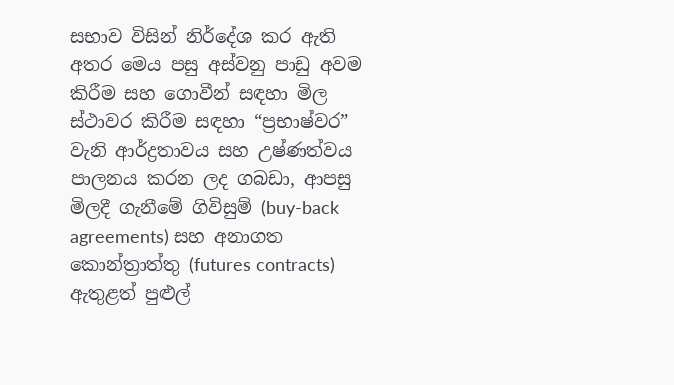සභාව විසින් නිර්දේශ කර ඇති අතර මෙය පසු අස්වනු පාඩු අවම කිරීම සහ ගොවීන් සඳහා මිල ස්ථාවර කිරීම සඳහා “ප්‍රභාෂ්වර” වැනි ආර්ද්‍රතාවය සහ උෂ්ණත්වය පාලනය කරන ලද ගබඩා, ආපසු මිලදී ගැනීමේ ගිවිසුම් (buy-back agreements) සහ අනාගත කොන්ත්‍රාත්තු (futures contracts) ඇතුළත් පුළුල්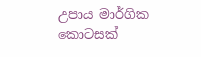උපාය මාර්ගික කොටසක්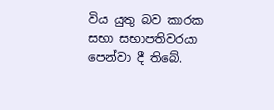විය යුතු බව කාරක සභා සභාපතිවරයා පෙන්වා දී තිබේ.